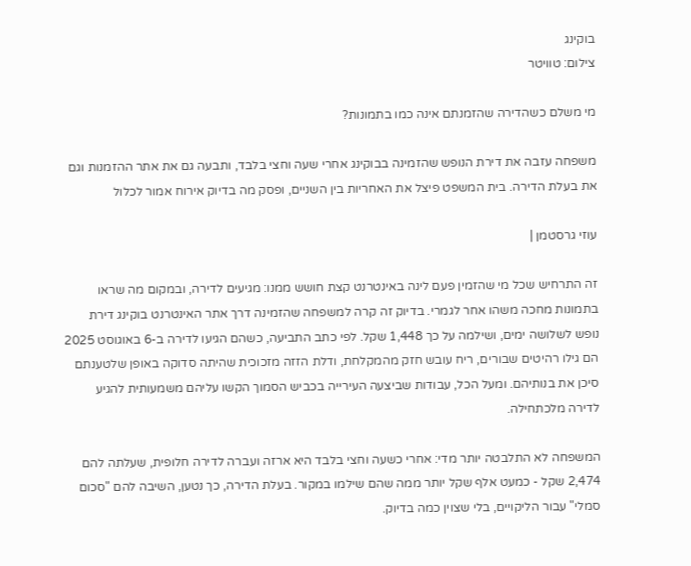בוקינג
צילום: טוויטר

מי משלם כשהדירה שהזמנתם אינה כמו בתמונות?

משפחה עזבה את דירת הנופש שהזמינה בבוקינג אחרי שעה וחצי בלבד, ותבעה גם את אתר ההזמנות וגם את בעלת הדירה. בית המשפט פיצל את האחריות בין השניים, ופסק מה בדיוק אירוח אמור לכלול

עוזי גרסטמן |

זה התרחיש שכל מי שהזמין פעם לינה באינטרנט קצת חושש ממנו: מגיעים לדירה, ובמקום מה שראו בתמונות מחכה משהו אחר לגמרי. בדיוק זה קרה למשפחה שהזמינה דרך אתר האינטרנט בוקינג דירת נופש לשלושה ימים, ושילמה על כך 1,448 שקל. לפי כתב התביעה, כשהם הגיעו לדירה ב-6 באוגוסט 2025 הם גילו רהיטים שבורים, ריח עובש חזק מהמקלחת, ודלת הזזה מזכוכית שהיתה סדוקה באופן שלטענתם סיכן את בנותיהם. ומעל הכל, עבודות שביצעה העירייה בכביש הסמוך הקשו עליהם משמעותית להגיע לדירה מלכתחילה.

המשפחה לא התלבטה יותר מדי: אחרי כשעה וחצי בלבד היא ארזה ועברה לדירה חלופית, שעלתה להם 2,474 שקל - כמעט אלף שקל יותר ממה שהם שילמו במקור. בעלת הדירה, כך נטען, השיבה להם "סכום סמלי" עבור הליקויים, בלי שצוין כמה בדיוק.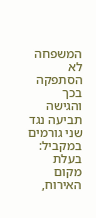המשפחה לא הסתפקה בכך והגישה תביעה נגד שני גורמים במקביל: בעלת מקום האירוח,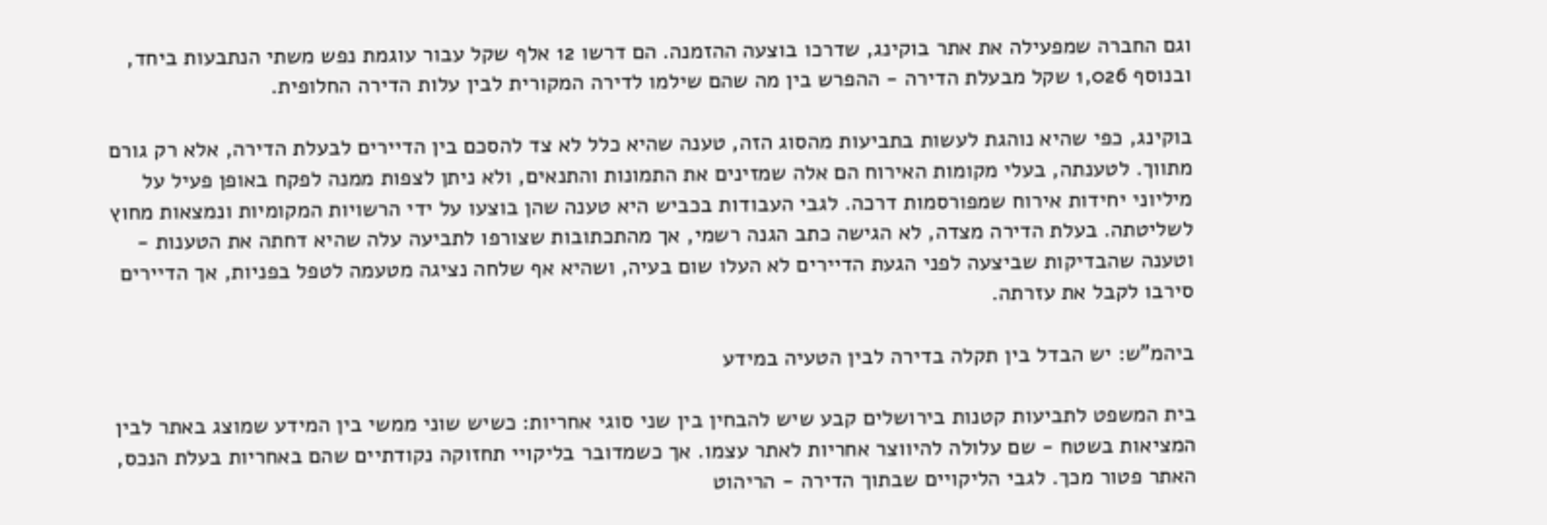וגם החברה שמפעילה את אתר בוקינג, שדרכו בוצעה ההזמנה. הם דרשו 12 אלף שקל עבור עוגמת נפש משתי הנתבעות ביחד, ובנוסף 1,026 שקל מבעלת הדירה - ההפרש בין מה שהם שילמו לדירה המקורית לבין עלות הדירה החלופית.

בוקינג, כפי שהיא נוהגת לעשות בתביעות מהסוג הזה, טענה שהיא כלל לא צד להסכם בין הדיירים לבעלת הדירה, אלא רק גורם מתווך. לטענתה, בעלי מקומות האירוח הם אלה שמזינים את התמונות והתנאים, ולא ניתן לצפות ממנה לפקח באופן פעיל על מיליוני יחידות אירוח שמפורסמות דרכה. לגבי העבודות בכביש היא טענה שהן בוצעו על ידי הרשויות המקומיות ונמצאות מחוץ לשליטתה. בעלת הדירה מצדה, לא הגישה כתב הגנה רשמי, אך מהתכתובות שצורפו לתביעה עלה שהיא דחתה את הטענות - וטענה שהבדיקות שביצעה לפני הגעת הדיירים לא העלו שום בעיה, ושהיא אף שלחה נציגה מטעמה לטפל בפניות, אך הדיירים סירבו לקבל את עזרתה.

ביהמ"ש: יש הבדל בין תקלה בדירה לבין הטעיה במידע

בית המשפט לתביעות קטנות בירושלים קבע שיש להבחין בין שני סוגי אחריות: כשיש שוני ממשי בין המידע שמוצג באתר לבין המציאות בשטח - שם עלולה להיווצר אחריות לאתר עצמו. אך כשמדובר בליקויי תחזוקה נקודתיים שהם באחריות בעלת הנכס, האתר פטור מכך. לגבי הליקויים שבתוך הדירה - הריהוט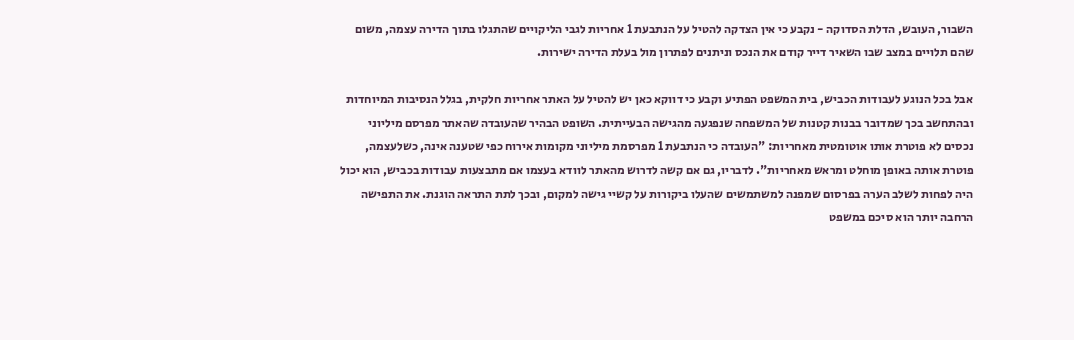השבור, העובש, הדלת הסדוקה - נקבע כי אין הצדקה להטיל על הנתבעת 1 אחריות לגבי הליקויים שהתגלו בתוך הדירה עצמה, משום שהם תלויים במצב שבו השאיר דייר קודם את הנכס וניתנים לפתרון מול בעלת הדירה ישירות.

אבל בכל הנוגע לעבודות הכביש, בית המשפט הפתיע וקבע כי דווקא כאן יש להטיל על האתר אחריות חלקית, בגלל הנסיבות המיוחדות ובהתחשב בכך שמדובר בבנות קטנות של המשפחה שנפגעה מהגישה הבעייתית. השופט הבהיר שהעובדה שהאתר מפרסם מיליוני נכסים לא פוטרת אותו אוטומטית מאחריות: "העובדה כי הנתבעת 1 מפרסמת מיליוני מקומות אירוח כפי שטענה אינה, כשלעצמה, פוטרת אותה באופן מוחלט ומראש מאחריות". לדבריו, גם אם קשה לדרוש מהאתר לוודא בעצמו אם מתבצעות עבודות בכביש, הוא יכול היה לפחות לשלב הערה בפרסום שמפנה למשתמשים שהעלו ביקורות על קשיי גישה למקום, ובכך לתת התראה הוגנת. את התפישה הרחבה יותר הוא סיכם במשפט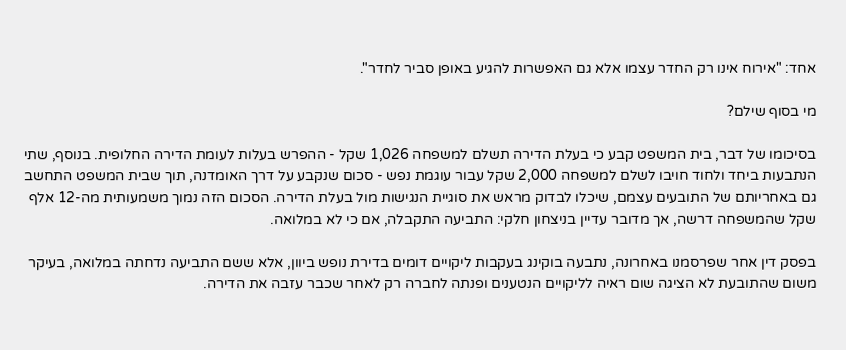אחד: "אירוח אינו רק החדר עצמו אלא גם האפשרות להגיע באופן סביר לחדר".

מי בסוף שילם?

בסיכומו של דבר, בית המשפט קבע כי בעלת הדירה תשלם למשפחה 1,026 שקל - ההפרש בעלות לעומת הדירה החלופית. בנוסף, שתי הנתבעות ביחד ולחוד חויבו לשלם למשפחה 2,000 שקל עבור עוגמת נפש - סכום שנקבע על דרך האומדנה, תוך שבית המשפט התחשב גם באחריותם של התובעים עצמם, שיכלו לבדוק מראש את סוגיית הנגישות מול בעלת הדירה. הסכום הזה נמוך משמעותית מה-12 אלף שקל שהמשפחה דרשה, אך מדובר עדיין בניצחון חלקי: התביעה התקבלה, אם כי לא במלואה.

בפסק דין אחר שפרסמנו באחרונה, נתבעה בוקינג בעקבות ליקויים דומים בדירת נופש ביוון, אלא ששם התביעה נדחתה במלואה, בעיקר משום שהתובעת לא הציגה שום ראיה לליקויים הנטענים ופנתה לחברה רק לאחר שכבר עזבה את הדירה.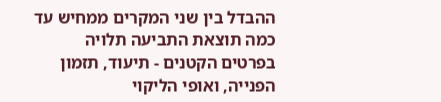ההבדל בין שני המקרים ממחיש עד כמה תוצאת התביעה תלויה בפרטים הקטנים - תיעוד, תזמון הפנייה, ואופי הליקוי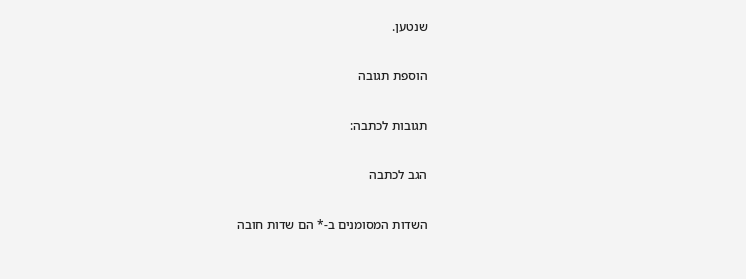שנטען.

הוספת תגובה

תגובות לכתבה:

הגב לכתבה

השדות המסומנים ב-* הם שדות חובה